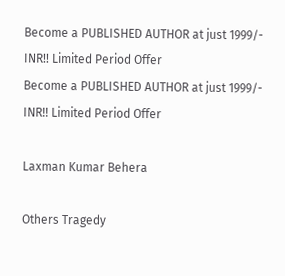Become a PUBLISHED AUTHOR at just 1999/- INR!! Limited Period Offer
Become a PUBLISHED AUTHOR at just 1999/- INR!! Limited Period Offer

Laxman Kumar Behera

Others Tragedy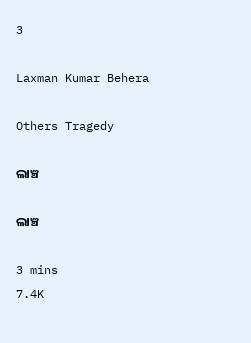3

Laxman Kumar Behera

Others Tragedy

ଲାଞ୍ଚ

ଲାଞ୍ଚ

3 mins
7.4K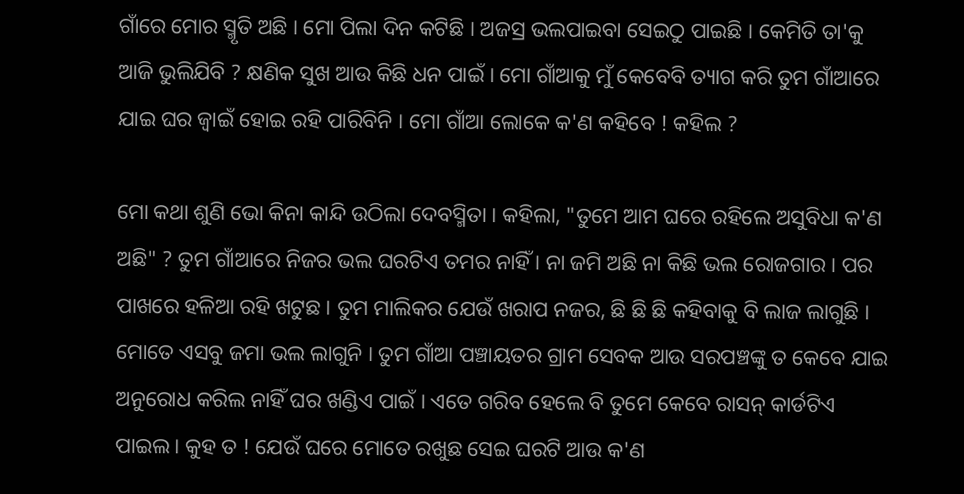ଗାଁରେ ମୋର ସ୍ମୃତି ଅଛି । ମୋ ପିଲା ଦିନ କଟିଛି । ଅଜସ୍ର ଭଲପାଇବା ସେଇଠୁ ପାଇଛି । କେମିତି ତା'କୁ ଆଜି ଭୁଲିଯିବି ? କ୍ଷଣିକ ସୁଖ ଆଉ କିଛି ଧନ ପାଇଁ । ମୋ ଗାଁଆକୁ ମୁଁ କେବେବି ତ୍ୟାଗ କରି ତୁମ ଗାଁଆରେ ଯାଇ ଘର ଜ୍ଵାଇଁ ହୋଇ ରହି ପାରିବିନି । ମୋ ଗାଁଆ ଲୋକେ କ'ଣ କହିବେ ! କହିଲ ?

ମୋ କଥା ଶୁଣି ଭୋ କିନା କାନ୍ଦି ଉଠିଲା ଦେବସ୍ମିତା । କହିଲା, "ତୁମେ ଆମ ଘରେ ରହିଲେ ଅସୁବିଧା କ'ଣ ଅଛି" ? ତୁମ ଗାଁଆରେ ନିଜର ଭଲ ଘରଟିଏ ତମର ନାହିଁ । ନା ଜମି ଅଛି ନା କିଛି ଭଲ ରୋଜଗାର । ପର ପାଖରେ ହଳିଆ ରହି ଖଟୁଛ । ତୁମ ମାଲିକର ଯେଉଁ ଖରାପ ନଜର, ଛି ଛି ଛି କହିବାକୁ ବି ଲାଜ ଲାଗୁଛି । ମୋତେ ଏସବୁ ଜମା ଭଲ ଲାଗୁନି । ତୁମ ଗାଁଆ ପଞ୍ଚାୟତର ଗ୍ରାମ ସେବକ ଆଉ ସରପଞ୍ଚଙ୍କୁ ତ କେବେ ଯାଇ ଅନୁରୋଧ କରିଲ ନାହିଁ ଘର ଖଣ୍ଡିଏ ପାଇଁ । ଏତେ ଗରିବ ହେଲେ ବି ତୁମେ କେବେ ରାସନ୍ କାର୍ଡଟିଏ ପାଇଲ । କୁହ ତ ! ଯେଉଁ ଘରେ ମୋତେ ରଖୁଛ ସେଇ ଘରଟି ଆଉ କ'ଣ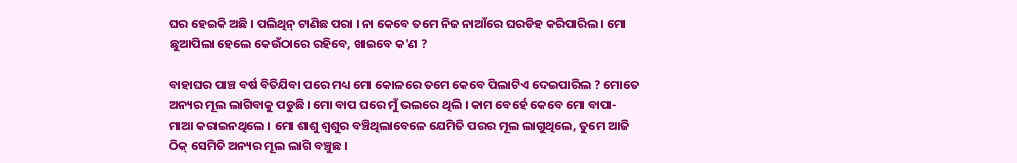ଘର ହେଇକି ଅଛି । ପଲିଥିନ୍ ଟାଣିଛ ପରା । ନା କେବେ ତମେ ନିଜ ନାଆଁରେ ଘରଡିହ କରିପାରିଲ । ମୋ ଛୁଆପିଲା ହେଲେ କେଉଁଠାରେ ରହିବେ, ଖାଇବେ କ'ଣ ?

ବାହାଘର ପାଞ୍ଚ ବର୍ଷ ବିତିଯିବା ପରେ ମଧ୍ୟ ମୋ କୋଳରେ ତମେ କେବେ ପିଲାଟିଏ ଦେଇପାରିଲ ? ମୋତେ ଅନ୍ୟର ମୂଲ ଲାଗିବାକୁ ପଡୁଛି । ମୋ ବାପ ଘରେ ମୁଁ ଭଲରେ ଥିଲି । କାମ ବେର୍ହେ କେବେ ମୋ ବାପା-ମାଆ କରାଇନଥିଲେ । ମୋ ଶାଶୁ ଶ୍ଵଶୁର ବଞ୍ଚିଥିଲାବେଳେ ଯେମିତି ପରର ମୂଲ ଲାଗୁଥିଲେ, ତୁମେ ଆଜି ଠିକ୍ ସେମିତି ଅନ୍ୟର ମୂଲ ଲାଗି ବଞ୍ଚୁଛ ।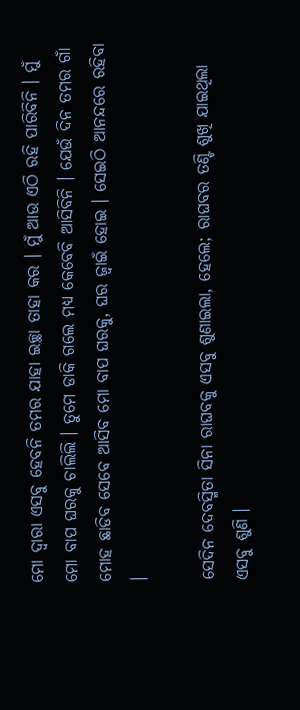ମୋ ଦ୍ବାରା ଏସବୁ ହେବନି ତମର ଯାହା ଇଚ୍ଛା ତାହା କର । ମୁଁ ଆଉ ଏଠି ରହି ପାରିବିନି । ମୁଁ ମୋ ବାପ ଘରକୁ ଚାଲିଲି । ତୁମେ ଡାକି ଗଲେ ମଧ୍ୟ କେବେବି ଆସିବିନି । ଯେଉଁ ଦିନ ତମର ଗାଁ ମୋହ ଛାଡିବ ସେବେ ଆସିବ ମୋ ବାପ ଘରକୁ, ଘର ଜ୍ଵାଇଁ ହୋଇ । ସେଇଠି ଆନନ୍ଦରେ ରହିବା ।

ସେଦିନ ଦେବସ୍ମିତା ସିନା ରାଘବକୁ ଏସବୁ ଶୁଣାଇଲା, ହେଲେ; ରାଘବର ତଣ୍ଟି ଶୁଖି ଯାଇଥିଲା ଏସବୁ ଶୁଣି ।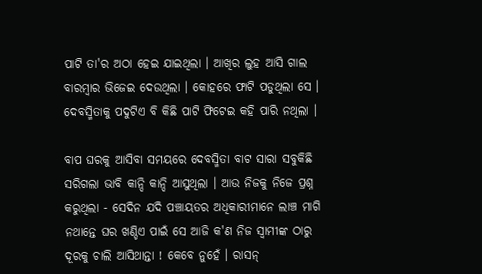ପାଟି ତା'ର ଅଠା ହେଇ ଯାଇଥିଲା । ଆଖିର ଲୁହ ଆସି ଗାଲ ବାରମ୍ବାର ଭିଜେଇ ଦେଉଥିଲା । କୋହରେ ଫାଟି ପଡୁଥିଲା ସେ । ଦେବସ୍ମିତାକୁ ପଦୁଟିଏ ବି କିଛି ପାଟି ଫିଟେଇ କହି ପାରି ନଥିଲା ।

ବାପ ଘରକୁ ଆସିବା ସମୟରେ ଦେବସ୍ମିତା ବାଟ ସାରା ସବୁକିଛି ସରିଗଲା ଭାବି କାନ୍ଦି କାନ୍ଦି ଆସୁଥିଲା । ଆଉ ନିଜକୁ ନିଜେ ପ୍ରଶ୍ନ କରୁଥିଲା - ସେଦିନ ଯଦି ପଞ୍ଚାୟତର ଅଧିକାରୀମାନେ ଲାଞ୍ଚ ମାଗି ନଥାନ୍ତେ ଘର ଖଣ୍ଡିଏ ପାଇଁ ସେ ଆଜି କ'ଣ ନିଜ ସ୍ଵାମୀଙ୍କ ଠାରୁ ଦୂରକୁ ଚାଲି ଆସିଥାନ୍ତା ! କେବେ ନୁହେଁ । ରାସନ୍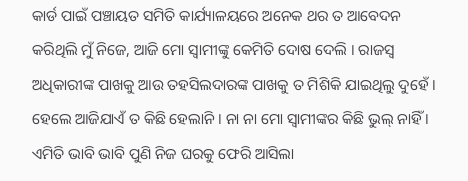କାର୍ଡ ପାଇଁ ପଞ୍ଚାୟତ ସମିତି କାର୍ଯ୍ୟାଳୟରେ ଅନେକ ଥର ତ ଆବେଦନ କରିଥିଲି ମୁଁ ନିଜେ, ଆଜି ମୋ ସ୍ଵାମୀଙ୍କୁ କେମିତି ଦୋଷ ଦେଲି । ରାଜସ୍ଵ ଅଧିକାରୀଙ୍କ ପାଖକୁ ଆଉ ତହସିଲଦାରଙ୍କ ପାଖକୁ ତ ମିଶିକି ଯାଇଥିଲୁ ଦୁହେଁ । ହେଲେ ଆଜିଯାଏଁ ତ କିଛି ହେଲାନି । ନା ନା ମୋ ସ୍ଵାମୀଙ୍କର କିଛି ଭୁଲ୍ ନାହିଁ । ଏମିତି ଭାବି ଭାବି ପୁଣି ନିଜ ଘରକୁ ଫେରି ଆସିଲା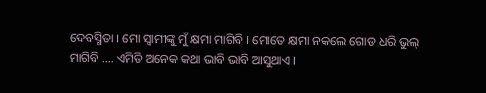ଦେବସ୍ମିତା । ମୋ ସ୍ଵାମୀଙ୍କୁ ମୁଁ କ୍ଷମା ମାଗିବି । ମୋତେ କ୍ଷମା ନକଲେ ଗୋଡ ଧରି ଭୁଲ୍ ମାଗିବି .... ଏମିତି ଅନେକ କଥା ଭାବି ଭାବି ଆସୁଥାଏ ।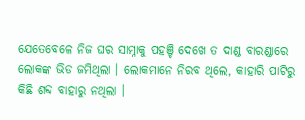ଯେତେବେଳେ ନିଜ ଘର ସାମ୍ନାକୁ ପହଞ୍ଚି ଦେଖେ ତ ଦାଣ୍ଡ ବାରଣ୍ଡାରେ ଲୋକଙ୍କ ଭିଡ ଜମିଥିଲା । ଲୋକମାନେ ନିରବ ଥିଲେ, କାହାରି ପାଟିରୁ କିଛି ଶବ୍ଦ ବାହାରୁ ନଥିଲା ।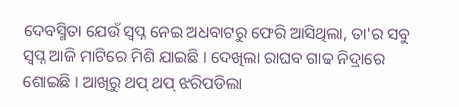ଦେବସ୍ମିତା ଯେଉଁ ସ୍ଵପ୍ନ ନେଇ ଅଧବାଟରୁ ଫେରି ଆସିଥିଲା, ତା'ର ସବୁ ସ୍ଵପ୍ନ ଆଜି ମାଟିରେ ମିଶି ଯାଇଛି । ଦେଖିଲା ରାଘବ ଗାଢ ନିଦ୍ରାରେ ଶୋଇଛି । ଆଖିରୁ ଥପ୍ ଥପ୍ ଝରିପଡିଲା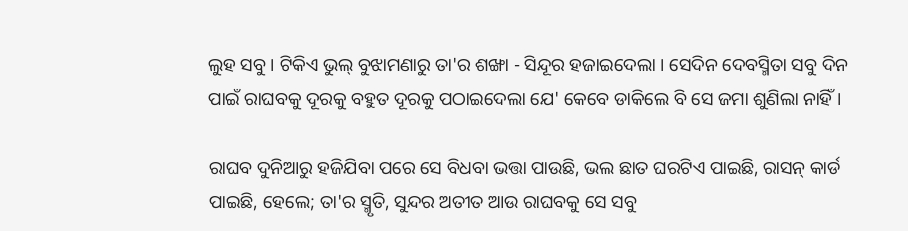ଲୁହ ସବୁ । ଟିକିଏ ଭୁଲ୍ ବୁଝାମଣାରୁ ତା'ର ଶଙ୍ଖା - ସିନ୍ଦୂର ହଜାଇଦେଲା । ସେଦିନ ଦେବସ୍ମିତା ସବୁ ଦିନ ପାଇଁ ରାଘବକୁ ଦୂରକୁ ବହୁତ ଦୂରକୁ ପଠାଇଦେଲା ଯେ' କେବେ ଡାକିଲେ ବି ସେ ଜମା ଶୁଣିଲା ନାହିଁ ।

ରାଘବ ଦୁନିଆରୁ ହଜିଯିବା ପରେ ସେ ବିଧବା ଭତ୍ତା ପାଉଛି, ଭଲ ଛାତ ଘରଟିଏ ପାଇଛି, ରାସନ୍ କାର୍ଡ ପାଇଛି, ହେଲେ; ତା'ର ସ୍ମୃତି, ସୁନ୍ଦର ଅତୀତ ଆଉ ରାଘବକୁ ସେ ସବୁ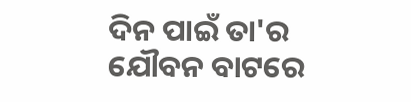ଦିନ ପାଇଁ ତା'ର ଯୌବନ ବାଟରେ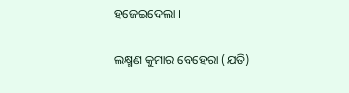ହଜେଇଦେଲା ।

ଲକ୍ଷ୍ମଣ କୁମାର ବେହେରା (ଯତି)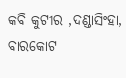କବି କୁଟୀର ,ଦଣ୍ଡାସିଂହା, ବାରକୋଟ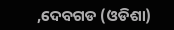,ଦେବଗଡ (ଓଡିଶା)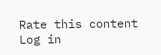Rate this content
Log in